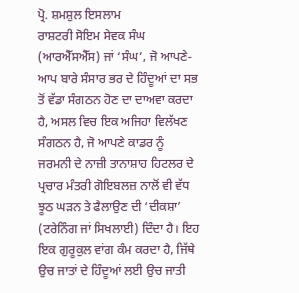ਪ੍ਰੋ. ਸ਼ਮਸ਼ੁਲ ਇਸਲਾਮ
ਰਾਸ਼ਟਰੀ ਸੋਇਮ ਸੇਵਕ ਸੰਘ (ਆਰਐੱਸਐੱਸ) ਜਾਂ ‘ਸੰਘ’, ਜੋ ਆਪਣੇ-ਆਪ ਬਾਰੇ ਸੰਸਾਰ ਭਰ ਦੇ ਹਿੰਦੂਆਂ ਦਾ ਸਭ ਤੋਂ ਵੱਡਾ ਸੰਗਠਨ ਹੋਣ ਦਾ ਦਾਅਵਾ ਕਰਦਾ ਹੈ, ਅਸਲ ਵਿਚ ਇਕ ਅਜਿਹਾ ਵਿਲੱਖਣ ਸੰਗਠਨ ਹੈ, ਜੋ ਆਪਣੇ ਕਾਡਰ ਨੂੰ ਜਰਮਨੀ ਦੇ ਨਾਜ਼ੀ ਤਾਨਾਸ਼ਾਹ ਹਿਟਲਰ ਦੇ ਪ੍ਰਚਾਰ ਮੰਤਰੀ ਗੋਇਬਲਜ਼ ਨਾਲੋਂ ਵੀ ਵੱਧ ਝੂਠ ਘੜਨ ਤੇ ਫੈਲਾਉਣ ਦੀ ‘ਦੀਕਸ਼ਾ’ (ਟਰੇਨਿੰਗ ਜਾਂ ਸਿਖਲਾਈ) ਦਿੰਦਾ ਹੈ। ਇਹ ਇਕ ਗੁਰੂਕੁਲ ਵਾਂਗ ਕੰਮ ਕਰਦਾ ਹੈ, ਜਿੱਥੇ ਉਚ ਜਾਤਾਂ ਦੇ ਹਿੰਦੂਆਂ ਲਈ ਉਚ ਜਾਤੀ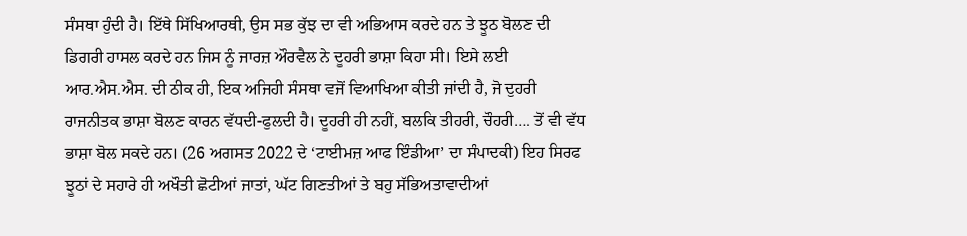ਸੰਸਥਾ ਹੁੰਦੀ ਹੈ। ਇੱਥੇ ਸਿੱਖਿਆਰਥੀ, ਉਸ ਸਭ ਕੁੱਝ ਦਾ ਵੀ ਅਭਿਆਸ ਕਰਦੇ ਹਨ ਤੇ ਝੂਠ ਬੋਲਣ ਦੀ ਡਿਗਰੀ ਹਾਸਲ ਕਰਦੇ ਹਨ ਜਿਸ ਨੂੰ ਜਾਰਜ਼ ਔਰਵੈਲ ਨੇ ਦੂਹਰੀ ਭਾਸ਼ਾ ਕਿਹਾ ਸੀ। ਇਸੇ ਲਈ ਆਰ.ਐਸ.ਐਸ. ਦੀ ਠੀਕ ਹੀ, ਇਕ ਅਜਿਹੀ ਸੰਸਥਾ ਵਜੋਂ ਵਿਆਖਿਆ ਕੀਤੀ ਜਾਂਦੀ ਹੈ, ਜੋ ਦੁਹਰੀ ਰਾਜਨੀਤਕ ਭਾਸ਼ਾ ਬੋਲਣ ਕਾਰਨ ਵੱਧਦੀ-ਫੁਲਦੀ ਹੈ। ਦੂਹਰੀ ਹੀ ਨਹੀਂ, ਬਲਕਿ ਤੀਹਰੀ, ਚੌਹਰੀ…. ਤੋਂ ਵੀ ਵੱਧ ਭਾਸ਼ਾ ਬੋਲ ਸਕਦੇ ਹਨ। (26 ਅਗਸਤ 2022 ਦੇ ‘ਟਾਈਮਜ਼ ਆਫ ਇੰਡੀਆ’ ਦਾ ਸੰਪਾਦਕੀ) ਇਹ ਸਿਰਫ ਝੂਠਾਂ ਦੇ ਸਹਾਰੇ ਹੀ ਅਖੌਤੀ ਛੋਟੀਆਂ ਜਾਤਾਂ, ਘੱਟ ਗਿਣਤੀਆਂ ਤੇ ਬਹੁ ਸੱਭਿਅਤਾਵਾਦੀਆਂ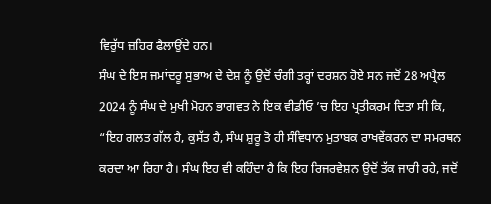ਵਿਰੁੱਧ ਜ਼ਹਿਰ ਫੈਲਾਉਂਦੇ ਹਨ।
ਸੰਘ ਦੇ ਇਸ ਜਮਾਂਦਰੂ ਸੁਭਾਅ ਦੇ ਦੇਸ਼ ਨੂੰ ਉਦੋਂ ਚੰਗੀ ਤਰ੍ਹਾਂ ਦਰਸ਼ਨ ਹੋਏ ਸਨ ਜਦੋਂ 28 ਅਪ੍ਰੈਲ 2024 ਨੂੰ ਸੰਘ ਦੇ ਮੁਖੀ ਮੋਹਨ ਭਾਗਵਤ ਨੇ ਇਕ ਵੀਡੀਓ ’ਚ ਇਹ ਪ੍ਰਤੀਕਰਮ ਦਿਤਾ ਸੀ ਕਿ, “ਇਹ ਗਲਤ ਗੱਲ ਹੈ, ਕੁਸੱਤ ਹੈ, ਸੰਘ ਸ਼ੁਰੂ ਤੋ ਹੀ ਸੰਵਿਧਾਨ ਮੁਤਾਬਕ ਰਾਖਵੇਂਕਰਨ ਦਾ ਸਮਰਥਨ ਕਰਦਾ ਆ ਰਿਹਾ ਹੈ। ਸੰਘ ਇਹ ਵੀ ਕਹਿੰਦਾ ਹੈ ਕਿ ਇਹ ਰਿਜਰਵੇਸ਼ਨ ਉਦੋਂ ਤੱਕ ਜਾਰੀ ਰਹੇ, ਜਦੋਂ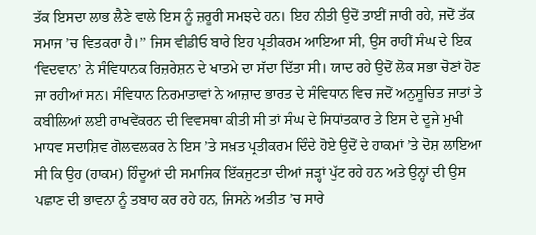ਤੱਕ ਇਸਦਾ ਲਾਭ ਲੈਣੇ ਵਾਲੇ ਇਸ ਨੂੰ ਜ਼ਰੂਰੀ ਸਮਝਦੇ ਹਨ। ਇਹ ਨੀਤੀ ਉਦੋਂ ਤਾਈਂ ਜਾਰੀ ਰਹੇ, ਜਦੋਂ ਤੱਕ ਸਮਾਜ ’ਚ ਵਿਤਕਰਾ ਹੈ।’’ ਜਿਸ ਵੀਡੀਓ ਬਾਰੇ ਇਹ ਪ੍ਰਤੀਕਰਮ ਆਇਆ ਸੀ, ਉਸ ਰਾਹੀਂ ਸੰਘ ਦੇ ਇਕ ‘ਵਿਦਵਾਨ’ ਨੇ ਸੰਵਿਧਾਨਕ ਰਿਜ਼ਰੇਸ਼ਨ ਦੇ ਖਾਤਮੇ ਦਾ ਸੱਦਾ ਦਿੱਤਾ ਸੀ। ਯਾਦ ਰਹੇ ਉਦੋਂ ਲੋਕ ਸਭਾ ਚੋਣਾਂ ਹੋਣ ਜਾ ਰਹੀਆਂ ਸਨ। ਸੰਵਿਧਾਨ ਨਿਰਮਾਤਾਵਾਂ ਨੇ ਆਜ਼ਾਦ ਭਾਰਤ ਦੇ ਸੰਵਿਧਾਨ ਵਿਚ ਜਦੋਂ ਅਨੁਸੂਚਿਤ ਜਾਤਾਂ ਤੇ ਕਬੀਲਿਆਂ ਲਈ ਰਾਖਵੇਂਕਰਨ ਦੀ ਵਿਵਸਥਾ ਕੀਤੀ ਸੀ ਤਾਂ ਸੰਘ ਦੇ ਸਿਧਾਂਤਕਾਰ ਤੇ ਇਸ ਦੇ ਦੂਜੇ ਮੁਖੀ ਮਾਧਵ ਸਦਾਸ਼ਿਵ ਗੋਲਵਲਕਰ ਨੇ ਇਸ ’ਤੇ ਸਖ਼ਤ ਪ੍ਰਤੀਕਰਮ ਦਿੰਦੇ ਹੋਏ ਉਦੋਂ ਦੇ ਹਾਕਮਾਂ ’ਤੇ ਦੋਸ਼ ਲਾਇਆ ਸੀ ਕਿ ਉਹ (ਹਾਕਮ) ਹਿੰਦੂਆਂ ਦੀ ਸਮਾਜਿਕ ਇੱਕਜੁਟਤਾ ਦੀਆਂ ਜੜ੍ਹਾਂ ਪੁੱਟ ਰਹੇ ਹਨ ਅਤੇ ਉਨ੍ਹਾਂ ਦੀ ਉਸ ਪਛਾਣ ਦੀ ਭਾਵਨਾ ਨੂੰ ਤਬਾਹ ਕਰ ਰਹੇ ਹਨ, ਜਿਸਨੇ ਅਤੀਤ ’ਚ ਸਾਰੇ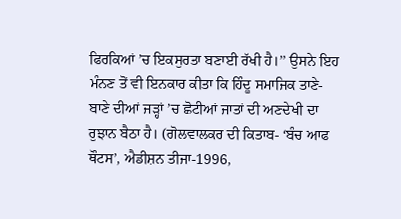ਫਿਰਕਿਆਂ ’ਚ ਇਕਸੁਰਤਾ ਬਣਾਈ ਰੱਖੀ ਹੈ।’’ ਉਸਨੇ ਇਹ ਮੰਨਣ ਤੋਂ ਵੀ ਇਨਕਾਰ ਕੀਤਾ ਕਿ ਹਿੰਦੂ ਸਮਾਜਿਕ ਤਾਣੇ-ਬਾਣੇ ਦੀਆਂ ਜੜ੍ਹਾਂ ’ਚ ਛੋਟੀਆਂ ਜਾਤਾਂ ਦੀ ਅਣਦੇਖੀ ਦਾ ਰੁਝਾਨ ਬੈਠਾ ਹੈ। (ਗੋਲਵਾਲਕਰ ਦੀ ਕਿਤਾਬ- ‘ਬੰਚ ਆਫ ਥੌਟਸ’, ਐਡੀਸ਼ਨ ਤੀਜਾ-1996,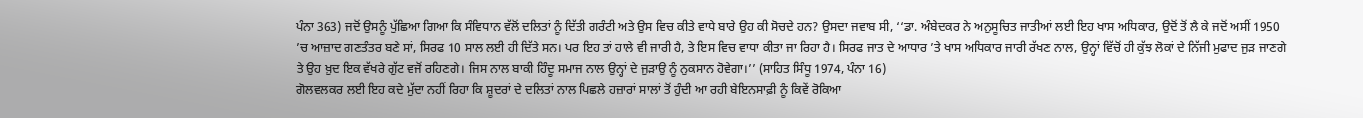ਪੰਨਾ 363) ਜਦੋਂ ਉਸਨੂੰ ਪੁੱਛਿਆ ਗਿਆ ਕਿ ਸੰਵਿਧਾਨ ਵੱਲੋਂ ਦਲਿਤਾਂ ਨੂੰ ਦਿੱਤੀ ਗਰੰਟੀ ਅਤੇ ਉਸ ਵਿਚ ਕੀਤੇ ਵਾਧੇ ਬਾਰੇ ਉਹ ਕੀ ਸੋਚਦੇ ਹਨ? ਉਸਦਾ ਜਵਾਬ ਸੀ, ‘‘ਡਾ. ਅੰਬੇਦਕਰ ਨੇ ਅਨੁਸੂਚਿਤ ਜਾਤੀਆਂ ਲਈ ਇਹ ਖਾਸ ਅਧਿਕਾਰ, ਉਦੋਂ ਤੋਂ ਲੈ ਕੇ ਜਦੋਂ ਅਸੀਂ 1950 ’ਚ ਆਜ਼ਾਦ ਗਣਤੰਤਰ ਬਣੇ ਸਾਂ, ਸਿਰਫ 10 ਸਾਲ ਲਈ ਹੀ ਦਿੱਤੇ ਸਨ। ਪਰ ਇਹ ਤਾਂ ਹਾਲੇ ਵੀ ਜਾਰੀ ਹੈ, ਤੇ ਇਸ ਵਿਚ ਵਾਧਾ ਕੀਤਾ ਜਾ ਰਿਹਾ ਹੈ। ਸਿਰਫ ਜਾਤ ਦੇ ਆਧਾਰ ’ਤੇ ਖਾਸ ਅਧਿਕਾਰ ਜਾਰੀ ਰੱਖਣ ਨਾਲ, ਉਨ੍ਹਾਂ ਵਿੱਚੋਂ ਹੀ ਕੁੱਝ ਲੋਕਾਂ ਦੇ ਨਿੱਜੀ ਮੁਫਾਦ ਜੁੜ ਜਾਣਗੇ ਤੇ ਉਹ ਖ਼ੁਦ ਇਕ ਵੱਖਰੇ ਗੁੱਟ ਵਜੋਂ ਰਹਿਣਗੇ। ਜਿਸ ਨਾਲ ਬਾਕੀ ਹਿੰਦੂ ਸਮਾਜ ਨਾਲ ਉਨ੍ਹਾਂ ਦੇ ਜੁੜਾਉ ਨੂੰ ਨੁਕਸਾਨ ਹੋਵੇਗਾ।’’ (ਸਾਹਿਤ ਸਿੰਧੂ 1974, ਪੰਨਾ 16)
ਗੋਲਵਲਕਰ ਲਈ ਇਹ ਕਦੇ ਮੁੱਦਾ ਨਹੀਂ ਰਿਹਾ ਕਿ ਸ਼ੂਦਰਾਂ ਦੇ ਦਲਿਤਾਂ ਨਾਲ ਪਿਛਲੇ ਹਜ਼ਾਰਾਂ ਸਾਲਾਂ ਤੋਂ ਹੁੰਦੀ ਆ ਰਹੀ ਬੇਇਨਸਾਫ਼ੀ ਨੂੰ ਕਿਵੇਂ ਰੋਕਿਆ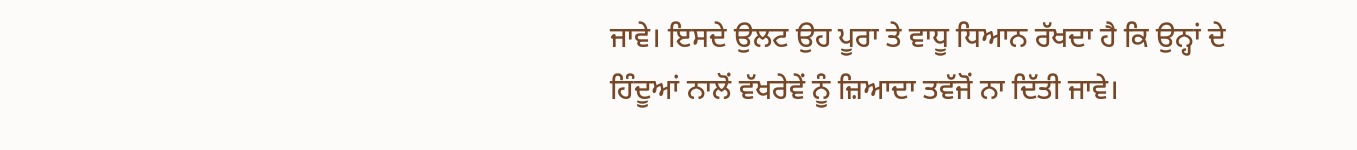ਜਾਵੇ। ਇਸਦੇ ਉਲਟ ਉਹ ਪੂਰਾ ਤੇ ਵਾਧੂ ਧਿਆਨ ਰੱਖਦਾ ਹੈ ਕਿ ਉਨ੍ਹਾਂ ਦੇ ਹਿੰਦੂਆਂ ਨਾਲੋਂ ਵੱਖਰੇਵੇਂ ਨੂੰ ਜ਼ਿਆਦਾ ਤਵੱਜੋਂ ਨਾ ਦਿੱਤੀ ਜਾਵੇ।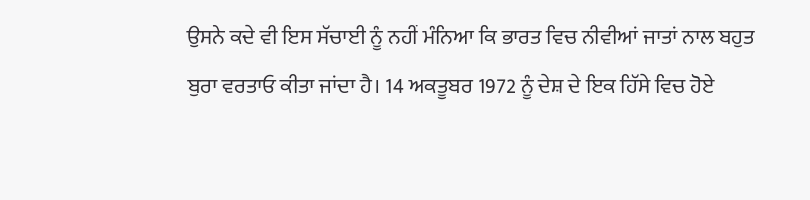ਉਸਨੇ ਕਦੇ ਵੀ ਇਸ ਸੱਚਾਈ ਨੂੰ ਨਹੀਂ ਮੰਨਿਆ ਕਿ ਭਾਰਤ ਵਿਚ ਨੀਵੀਆਂ ਜਾਤਾਂ ਨਾਲ ਬਹੁਤ ਬੁਰਾ ਵਰਤਾਓ ਕੀਤਾ ਜਾਂਦਾ ਹੈ। 14 ਅਕਤੂਬਰ 1972 ਨੂੰ ਦੇਸ਼ ਦੇ ਇਕ ਹਿੱਸੇ ਵਿਚ ਹੋਏ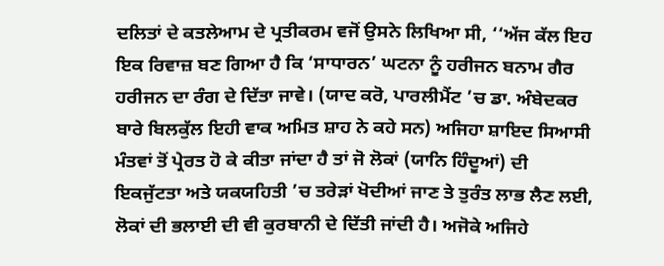ਦਲਿਤਾਂ ਦੇ ਕਤਲੇਆਮ ਦੇ ਪ੍ਰਤੀਕਰਮ ਵਜੋਂ ਉਸਨੇ ਲਿਖਿਆ ਸੀ, ‘‘ਅੱਜ ਕੱਲ ਇਹ ਇਕ ਰਿਵਾਜ਼ ਬਣ ਗਿਆ ਹੈ ਕਿ ‘ਸਾਧਾਰਨ’ ਘਟਨਾ ਨੂੰ ਹਰੀਜਨ ਬਨਾਮ ਗੈਰ ਹਰੀਜਨ ਦਾ ਰੰਗ ਦੇ ਦਿੱਤਾ ਜਾਵੇ। (ਯਾਦ ਕਰੋ, ਪਾਰਲੀਮੈਂਟ ’ਚ ਡਾ. ਅੰਬੇਦਕਰ ਬਾਰੇ ਬਿਲਕੁੱਲ ਇਹੀ ਵਾਕ ਅਮਿਤ ਸ਼ਾਹ ਨੇ ਕਹੇ ਸਨ) ਅਜਿਹਾ ਸ਼ਾਇਦ ਸਿਆਸੀ ਮੰਤਵਾਂ ਤੋਂ ਪ੍ਰੇਰਤ ਹੋ ਕੇ ਕੀਤਾ ਜਾਂਦਾ ਹੈ ਤਾਂ ਜੋ ਲੋਕਾਂ (ਯਾਨਿ ਹਿੰਦੂਆਂ) ਦੀ ਇਕਜੁੱਟਤਾ ਅਤੇ ਯਕਯਹਿਤੀ ’ਚ ਤਰੇੜਾਂ ਖੋਦੀਆਂ ਜਾਣ ਤੇ ਤੁਰੰਤ ਲਾਭ ਲੈਣ ਲਈ, ਲੋਕਾਂ ਦੀ ਭਲਾਈ ਦੀ ਵੀ ਕੁਰਬਾਨੀ ਦੇ ਦਿੱਤੀ ਜਾਂਦੀ ਹੈ। ਅਜੋਕੇ ਅਜਿਹੇ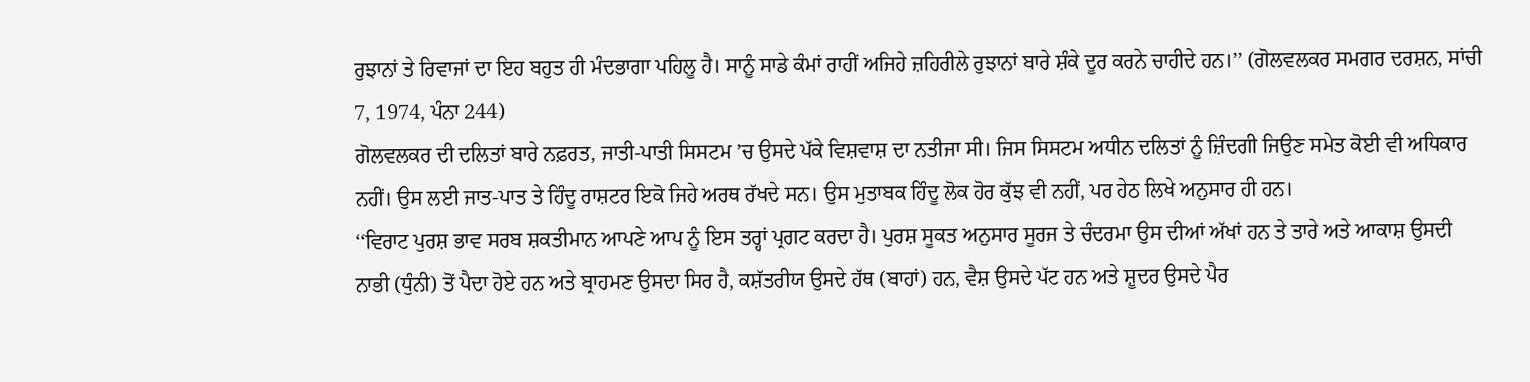ਰੁਝਾਨਾਂ ਤੇ ਰਿਵਾਜਾਂ ਦਾ ਇਹ ਬਹੁਤ ਹੀ ਮੰਦਭਾਗਾ ਪਹਿਲੂ ਹੈ। ਸਾਨੂੰ ਸਾਡੇ ਕੰਮਾਂ ਰਾਹੀਂ ਅਜਿਹੇ ਜ਼ਹਿਰੀਲੇ ਰੁਝਾਨਾਂ ਬਾਰੇ ਸ਼ੰਕੇ ਦੂਰ ਕਰਨੇ ਚਾਹੀਦੇ ਹਨ।’’ (ਗੋਲਵਲਕਰ ਸਮਗਰ ਦਰਸ਼ਨ, ਸਾਂਚੀ 7, 1974, ਪੰਨਾ 244)
ਗੋਲਵਲਕਰ ਦੀ ਦਲਿਤਾਂ ਬਾਰੇ ਨਫ਼ਰਤ, ਜਾਤੀ-ਪਾਤੀ ਸਿਸਟਮ ’ਚ ਉਸਦੇ ਪੱਕੇ ਵਿਸ਼ਵਾਸ਼ ਦਾ ਨਤੀਜਾ ਸੀ। ਜਿਸ ਸਿਸਟਮ ਅਧੀਨ ਦਲਿਤਾਂ ਨੂੰ ਜ਼ਿੰਦਗੀ ਜਿਉਣ ਸਮੇਤ ਕੋਈ ਵੀ ਅਧਿਕਾਰ ਨਹੀਂ। ਉਸ ਲਈ ਜਾਤ-ਪਾਤ ਤੇ ਹਿੰਦੂ ਰਾਸ਼ਟਰ ਇਕੋ ਜਿਹੇ ਅਰਥ ਰੱਖਦੇ ਸਨ। ਉਸ ਮੁਤਾਬਕ ਹਿੰਦੂ ਲੋਕ ਹੋਰ ਕੁੱਝ ਵੀ ਨਹੀਂ, ਪਰ ਹੇਠ ਲਿਖੇ ਅਨੁਸਾਰ ਹੀ ਹਨ।
‘‘ਵਿਰਾਟ ਪੁਰਸ਼ ਭਾਵ ਸਰਬ ਸ਼ਕਤੀਮਾਨ ਆਪਣੇ ਆਪ ਨੂੰ ਇਸ ਤਰ੍ਹਾਂ ਪ੍ਰਗਟ ਕਰਦਾ ਹੈ। ਪੁਰਸ਼ ਸੂਕਤ ਅਨੁਸਾਰ ਸੂਰਜ ਤੇ ਚੰਦਰਮਾ ਉਸ ਦੀਆਂ ਅੱਖਾਂ ਹਨ ਤੇ ਤਾਰੇ ਅਤੇ ਆਕਾਸ਼ ਉਸਦੀ ਨਾਭੀ (ਧੁੰਨੀ) ਤੋਂ ਪੈਦਾ ਹੋਏ ਹਨ ਅਤੇ ਬ੍ਰਾਹਮਣ ਉਸਦਾ ਸਿਰ ਹੈ, ਕਸ਼ੱਤਰੀਯ ਉਸਦੇ ਹੱਥ (ਬਾਹਾਂ) ਹਨ, ਵੈਸ਼ ਉਸਦੇ ਪੱਟ ਹਨ ਅਤੇ ਸ਼ੂਦਰ ਉਸਦੇ ਪੈਰ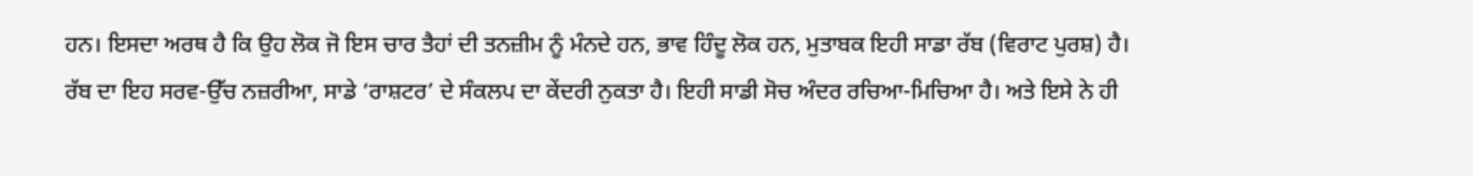ਹਨ। ਇਸਦਾ ਅਰਥ ਹੈ ਕਿ ਉਹ ਲੋਕ ਜੋ ਇਸ ਚਾਰ ਤੈਹਾਂ ਦੀ ਤਨਜ਼ੀਮ ਨੂੰ ਮੰਨਦੇ ਹਨ, ਭਾਵ ਹਿੰਦੂ ਲੋਕ ਹਨ, ਮੁਤਾਬਕ ਇਹੀ ਸਾਡਾ ਰੱਬ (ਵਿਰਾਟ ਪੁਰਸ਼) ਹੈ। ਰੱਬ ਦਾ ਇਹ ਸਰਵ-ਉੱਚ ਨਜ਼ਰੀਆ, ਸਾਡੇ ‘ਰਾਸ਼ਟਰ’ ਦੇ ਸੰਕਲਪ ਦਾ ਕੇਂਦਰੀ ਨੁਕਤਾ ਹੈ। ਇਹੀ ਸਾਡੀ ਸੋਚ ਅੰਦਰ ਰਚਿਆ-ਮਿਚਿਆ ਹੈ। ਅਤੇ ਇਸੇ ਨੇ ਹੀ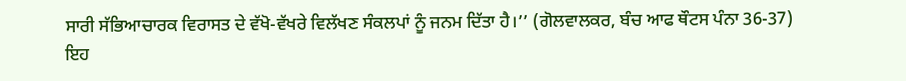ਸਾਰੀ ਸੱਭਿਆਚਾਰਕ ਵਿਰਾਸਤ ਦੇ ਵੱਖੋ-ਵੱਖਰੇ ਵਿਲੱਖਣ ਸੰਕਲਪਾਂ ਨੂੰ ਜਨਮ ਦਿੱਤਾ ਹੈ।’’ (ਗੋਲਵਾਲਕਰ, ਬੰਚ ਆਫ ਥੌਟਸ ਪੰਨਾ 36-37)
ਇਹ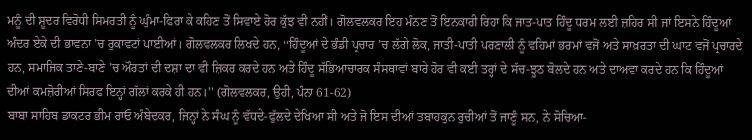ਮਨੂੰ ਦੀ ਸ਼ੂਦਰ ਵਿਰੋਧੀ ਸਿਮਰਤੀ ਨੂੰ ਘੁੰਮਾ-ਫਿਰਾ ਕੇ ਕਹਿਣ ਤੋਂ ਸਿਵਾਏ ਹੋਰ ਕੁੱਝ ਵੀ ਨਹੀਂ। ਗੋਲਵਲਕਰ ਇਹ ਮੰਨਣ ਤੋਂ ਇਨਕਾਰੀ ਰਿਹਾ ਕਿ ਜਾਤ-ਪਾਤ ਹਿੰਦੂ ਧਰਮ ਲਈ ਜ਼ਹਿਰ ਸੀ ਜਾਂ ਇਸਨੇ ਹਿੰਦੂਆਂ ਅੰਦਰ ਏਕੇ ਦੀ ਭਾਵਨਾ ’ਚ ਰੁਕਾਵਟਾਂ ਪਾਈਆਂ। ਗੋਲਵਲਕਰ ਲਿਖਦੇ ਹਨ, ‘‘ਹਿੰਦੂਆਂ ਦੇ ਭੰਡੀ ਪ੍ਰਚਾਰ ’ਚ ਲੱਗੇ ਲੋਕ, ਜਾਤੀ-ਪਾਤੀ ਪਰਣਾਲੀ ਨੂੰ ਵਹਿਮਾਂ ਭਰਮਾਂ ਵਜੋਂ ਅਤੇ ਸਾਖ਼ਰਤਾ ਦੀ ਘਾਟ ਵਜੋਂ ਪ੍ਰਚਾਰਦੇ ਹਨ, ਸਮਾਜਿਕ ਤਾਣੇ-ਬਾਣੇ ’ਚ ਔਰਤਾਂ ਦੀ ਦਸ਼ਾ ਦਾ ਵੀ ਜ਼ਿਕਰ ਕਰਦੇ ਹਨ ਅਤੇ ਹਿੰਦੂ ਸੱਭਿਆਚਾਰਕ ਸੰਸਥਾਵਾਂ ਬਾਰੇ ਹੋਰ ਵੀ ਕਈ ਤਰ੍ਹਾਂ ਦੇ ਸੱਚ-ਝੂਠ ਬੋਲਦੇ ਹਨ ਅਤੇ ਦਾਅਵਾ ਕਰਦੇ ਹਨ ਕਿ ਹਿੰਦੂਆਂ ਦੀਆਂ ਕਮਜ਼ੋਰੀਆਂ ਸਿਰਫ ਇਨ੍ਹਾਂ ਗੱਲਾਂ ਕਰਕੇ ਹੀ ਹਨ।’’ (ਗੋਲਵਲਕਰ, ਉਹੀ, ਪੰਨਾ 61-62)
ਬਾਬਾ ਸਾਹਿਬ ਡਾਕਟਰ ਭੀਮ ਰਾਓ ਅੰਬੇਦਕਰ, ਜਿਨ੍ਹਾਂ ਨੇ ਸੰਘ ਨੂੰ ਵੱਧਦੇ-ਫੁੱਲਦੇ ਦੇਖਿਆ ਸੀ ਅਤੇ ਜੋ ਇਸ ਦੀਆਂ ਤਬਾਹਕੁਨ ਰੁਚੀਆਂ ਤੋਂ ਜਾਣੂੰ ਸਨ, ਨੇ ਸੋਚਿਆ-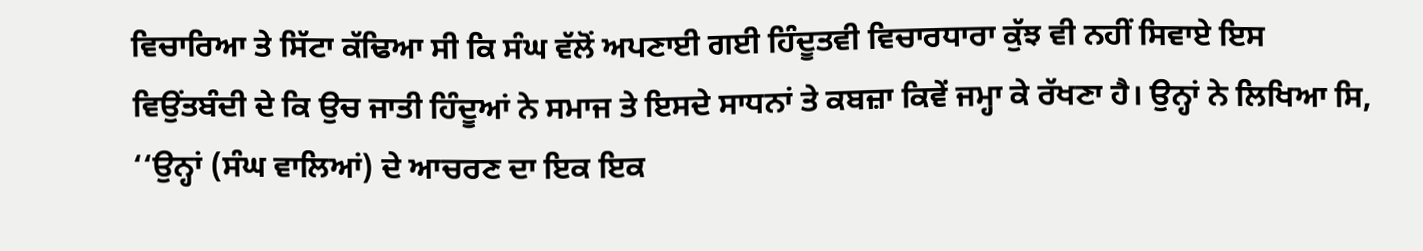ਵਿਚਾਰਿਆ ਤੇ ਸਿੱਟਾ ਕੱਢਿਆ ਸੀ ਕਿ ਸੰਘ ਵੱਲੋਂ ਅਪਣਾਈ ਗਈ ਹਿੰਦੂਤਵੀ ਵਿਚਾਰਧਾਰਾ ਕੁੱਝ ਵੀ ਨਹੀਂ ਸਿਵਾਏ ਇਸ ਵਿਉਂਤਬੰਦੀ ਦੇ ਕਿ ਉਚ ਜਾਤੀ ਹਿੰਦੂਆਂ ਨੇ ਸਮਾਜ ਤੇ ਇਸਦੇ ਸਾਧਨਾਂ ਤੇ ਕਬਜ਼ਾ ਕਿਵੇਂ ਜਮ੍ਹਾ ਕੇ ਰੱਖਣਾ ਹੈ। ਉਨ੍ਹਾਂ ਨੇ ਲਿਖਿਆ ਸਿ, ‘‘ਉਨ੍ਹਾਂ (ਸੰਘ ਵਾਲਿਆਂ) ਦੇ ਆਚਰਣ ਦਾ ਇਕ ਇਕ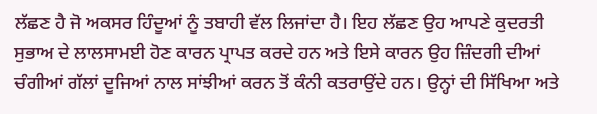ਲੱਛਣ ਹੈ ਜੋ ਅਕਸਰ ਹਿੰਦੂਆਂ ਨੂੰ ਤਬਾਹੀ ਵੱਲ ਲਿਜਾਂਦਾ ਹੈ। ਇਹ ਲੱਛਣ ਉਹ ਆਪਣੇ ਕੁਦਰਤੀ ਸੁਭਾਅ ਦੇ ਲਾਲਸਾਮਈ ਹੋਣ ਕਾਰਨ ਪ੍ਰਾਪਤ ਕਰਦੇ ਹਨ ਅਤੇ ਇਸੇ ਕਾਰਨ ਉਹ ਜ਼ਿੰਦਗੀ ਦੀਆਂ ਚੰਗੀਆਂ ਗੱਲਾਂ ਦੂਜਿਆਂ ਨਾਲ ਸਾਂਝੀਆਂ ਕਰਨ ਤੋਂ ਕੰਨੀ ਕਤਰਾਉਂਦੇ ਹਨ। ਉਨ੍ਹਾਂ ਦੀ ਸਿੱਖਿਆ ਅਤੇ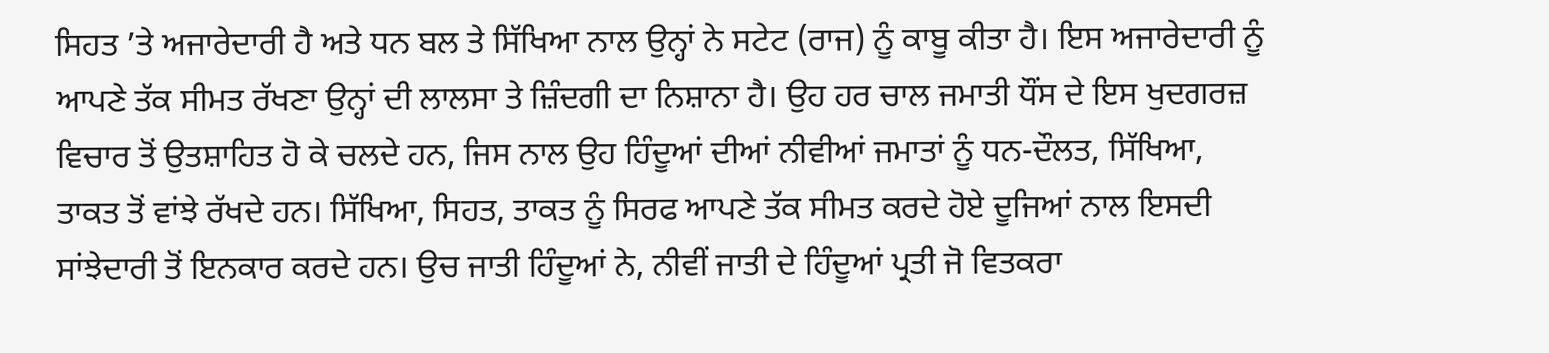ਸਿਹਤ ’ਤੇ ਅਜਾਰੇਦਾਰੀ ਹੈ ਅਤੇ ਧਨ ਬਲ ਤੇ ਸਿੱਖਿਆ ਨਾਲ ਉਨ੍ਹਾਂ ਨੇ ਸਟੇਟ (ਰਾਜ) ਨੂੰ ਕਾਬੂ ਕੀਤਾ ਹੈ। ਇਸ ਅਜਾਰੇਦਾਰੀ ਨੂੰ ਆਪਣੇ ਤੱਕ ਸੀਮਤ ਰੱਖਣਾ ਉਨ੍ਹਾਂ ਦੀ ਲਾਲਸਾ ਤੇ ਜ਼ਿੰਦਗੀ ਦਾ ਨਿਸ਼ਾਨਾ ਹੈ। ਉਹ ਹਰ ਚਾਲ ਜਮਾਤੀ ਧੌਂਸ ਦੇ ਇਸ ਖੁਦਗਰਜ਼ ਵਿਚਾਰ ਤੋਂ ਉਤਸ਼ਾਹਿਤ ਹੋ ਕੇ ਚਲਦੇ ਹਨ, ਜਿਸ ਨਾਲ ਉਹ ਹਿੰਦੂਆਂ ਦੀਆਂ ਨੀਵੀਆਂ ਜਮਾਤਾਂ ਨੂੰ ਧਨ-ਦੌਲਤ, ਸਿੱਖਿਆ, ਤਾਕਤ ਤੋਂ ਵਾਂਝੇ ਰੱਖਦੇ ਹਨ। ਸਿੱਖਿਆ, ਸਿਹਤ, ਤਾਕਤ ਨੂੰ ਸਿਰਫ ਆਪਣੇ ਤੱਕ ਸੀਮਤ ਕਰਦੇ ਹੋਏ ਦੂਜਿਆਂ ਨਾਲ ਇਸਦੀ ਸਾਂਝੇਦਾਰੀ ਤੋਂ ਇਨਕਾਰ ਕਰਦੇ ਹਨ। ਉਚ ਜਾਤੀ ਹਿੰਦੂਆਂ ਨੇ, ਨੀਵੀਂ ਜਾਤੀ ਦੇ ਹਿੰਦੂਆਂ ਪ੍ਰਤੀ ਜੋ ਵਿਤਕਰਾ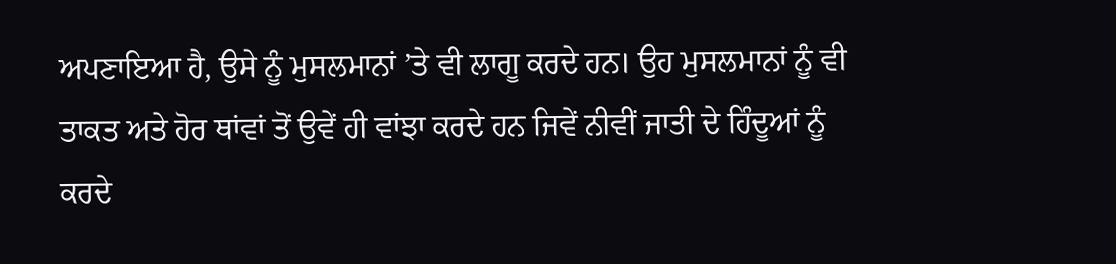ਅਪਣਾਇਆ ਹੈ, ਉਸੇ ਨੂੰ ਮੁਸਲਮਾਨਾਂ ’ਤੇ ਵੀ ਲਾਗੂ ਕਰਦੇ ਹਨ। ਉਹ ਮੁਸਲਮਾਨਾਂ ਨੂੰ ਵੀ ਤਾਕਤ ਅਤੇ ਹੋਰ ਥਾਂਵਾਂ ਤੋਂ ਉਵੇਂ ਹੀ ਵਾਂਝਾ ਕਰਦੇ ਹਨ ਜਿਵੇਂ ਨੀਵੀਂ ਜਾਤੀ ਦੇ ਹਿੰਦੂਆਂ ਨੂੰ ਕਰਦੇ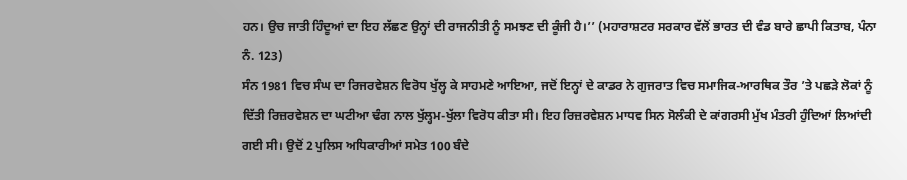ਹਨ। ਉਚ ਜਾਤੀ ਹਿੰਦੂਆਂ ਦਾ ਇਹ ਲੱਛਣ ਉਨ੍ਹਾਂ ਦੀ ਰਾਜਨੀਤੀ ਨੂੰ ਸਮਝਣ ਦੀ ਕੂੰਜੀ ਹੈ।’’ (ਮਹਾਰਾਸ਼ਟਰ ਸਰਕਾਰ ਵੱਲੋਂ ਭਾਰਤ ਦੀ ਵੰਡ ਬਾਰੇ ਛਾਪੀ ਕਿਤਾਬ, ਪੰਨਾ ਨੰ. 123)
ਸੰਨ 1981 ਵਿਚ ਸੰਘ ਦਾ ਰਿਜਰਵੇਸ਼ਨ ਵਿਰੋਧ ਖੁੱਲ੍ਹ ਕੇ ਸਾਹਮਣੇ ਆਇਆ, ਜਦੋਂ ਇਨ੍ਹਾਂ ਦੇ ਕਾਡਰ ਨੇ ਗੁਜਰਾਤ ਵਿਚ ਸਮਾਜਿਕ-ਆਰਥਿਕ ਤੌਰ ’ਤੇ ਪਛੜੇ ਲੋਕਾਂ ਨੂੰ ਦਿੱਤੀ ਰਿਜ਼ਰਵੇਸ਼ਨ ਦਾ ਘਟੀਆ ਢੰਗ ਨਾਲ ਖੁੱਲ੍ਹਮ-ਖੁੱਲਾ ਵਿਰੋਧ ਕੀਤਾ ਸੀ। ਇਹ ਰਿਜ਼ਰਵੇਸ਼ਨ ਮਾਧਵ ਸਿਨ ਸੋਲੰਕੀ ਦੇ ਕਾਂਗਰਸੀ ਮੁੱਖ ਮੰਤਰੀ ਹੁੰਦਿਆਂ ਲਿਆਂਦੀ ਗਈ ਸੀ। ਉਦੋਂ 2 ਪੁਲਿਸ ਅਧਿਕਾਰੀਆਂ ਸਮੇਤ 100 ਬੰਦੇ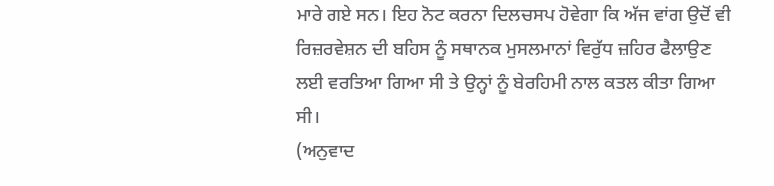ਮਾਰੇ ਗਏ ਸਨ। ਇਹ ਨੋਟ ਕਰਨਾ ਦਿਲਚਸਪ ਹੋਵੇਗਾ ਕਿ ਅੱਜ ਵਾਂਗ ਉਦੋਂ ਵੀ ਰਿਜ਼ਰਵੇਸ਼ਨ ਦੀ ਬਹਿਸ ਨੂੰ ਸਥਾਨਕ ਮੁਸਲਮਾਨਾਂ ਵਿਰੁੱਧ ਜ਼ਹਿਰ ਫੈਲਾਉਣ ਲਈ ਵਰਤਿਆ ਗਿਆ ਸੀ ਤੇ ਉਨ੍ਹਾਂ ਨੂੰ ਬੇਰਹਿਮੀ ਨਾਲ ਕਤਲ ਕੀਤਾ ਗਿਆ ਸੀ।
(ਅਨੁਵਾਦ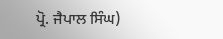ਪ੍ਰੋ. ਜੈਪਾਲ ਸਿੰਘ)